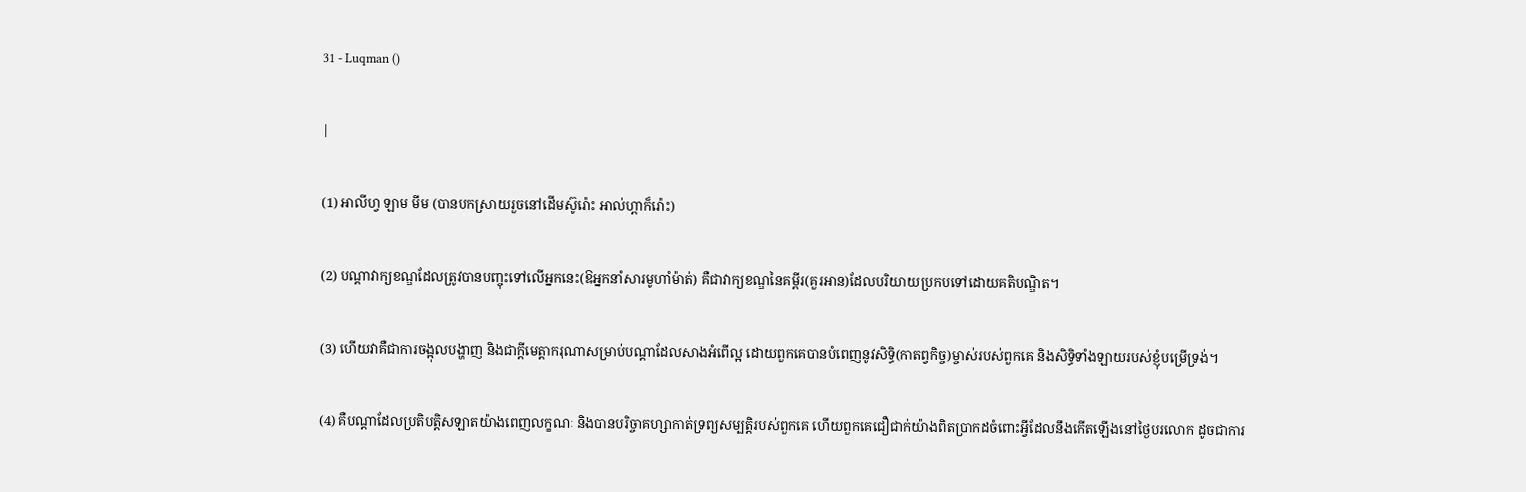31 - Luqman ()

|

(1) អាលីហ្វ ឡាម មីម (បានបកស្រាយរួចនៅដើមស៊ូរ៉ោះ អាល់ហ្ពាក៏រ៉ោះ)

(2) បណ្តាវាក្យខណ្ឌដែលត្រូវបានបញ្ចុះទៅលើអ្នកនេះ(ឱអ្នកនាំសារមូហាំម៉ាត់) គឺជាវាក្យខណ្ឌនៃគម្ពីរ(គួរអាន)ដែលបរិយាយប្រកបទៅដោយគតិបណ្ឌិត។

(3) ហើយវាគឺជាការចង្អុលបង្ហាញ និងជាក្តីមេត្តាករុណាសម្រាប់បណ្តាដែលសាងអំពើល្អ ដោយពួកគេបានបំពេញនូវសិទ្ធិ(កាតព្វកិច្ច)ម្ចាស់របស់ពួកគេ និងសិទ្ធិទាំងឡាយរបស់ខ្ញុំបម្រើទ្រង់។

(4) គឺបណ្តាដែលប្រតិបត្តិសឡាតយ៉ាងពេញលក្ខណៈ និងបានបរិច្ចាគហ្សាកាត់ទ្រព្យសម្បត្តិរបស់ពួកគេ ហើយពួកគេជឿជាក់យ៉ាងពិតប្រាកដចំពោះអ្វីដែលនឹងកើតឡើងនៅថ្ងៃបរលោក ដូចជាការ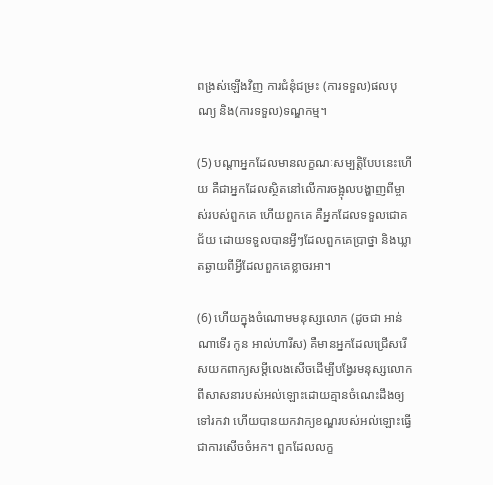ពង្រស់ឡើងវិញ ការជំនុំជម្រះ (ការទទួល)ផលបុណ្យ និង(ការទទួល)ទណ្ឌកម្ម។

(5) បណ្តាអ្នកដែលមានលក្ខណៈសម្បត្តិបែបនេះហើយ គឺជាអ្នកដែលស្ថិតនៅលើការចង្អុលបង្ហាញពីម្ចាស់របស់ពួកគេ ហើយពួកគេ គឺអ្នកដែលទទួលជោគជ័យ ដោយទទួលបានអ្វីៗដែលពួកគេប្រាថ្នា និងឃ្លាតឆ្ងាយពីអ្វីដែលពួកគេខ្លាចរអា។

(6) ហើយក្នុងចំណោមមនុស្សលោក (ដូចជា អាន់ណាទើរ កូន អាល់ហារីស) គឺមានអ្នកដែលជ្រើសរើសយកពាក្យសម្តីលេងសើចដើម្បីបង្វែរមនុស្សលោកពីសាសនារបស់អល់ឡោះដោយគ្មានចំណេះដឹងឲ្យទៅរកវា ហើយបានយកវាក្យខណ្ឌរបស់អល់ឡោះធ្វើជាការសើចចំអក។ ពួកដែលលក្ខ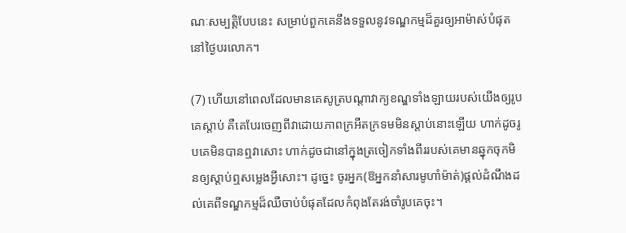ណៈសម្បត្តិបែបនេះ សម្រាប់ពួកគេនឹងទទួលនូវទណ្ឌកម្មដ៏គួរឲ្យអាម៉ាស់បំផុតនៅថ្ងៃបរលោក។

(7) ហើយនៅពេលដែលមានគេសូត្របណ្តាវាក្យខណ្ឌទាំងឡាយរបស់យើងឲ្យរូបគេស្តាប់ គឺគេបែរចេញពីវាដោយភាពក្រអឺតក្រទមមិនស្តាប់នោះឡើយ ហាក់ដូចរូបគេមិនបានឮវាសោះ ហាក់ដូចជានៅក្នុងត្រចៀកទាំងពីររបស់គេមានឆ្នុកចុកមិនឲ្យស្តាប់ឮសម្លេងអ្វីសោះ។ ដូច្នេះ ចូរអ្នក(ឱអ្នកនាំសារមូហាំម៉ាត់)ផ្តល់ដំណឹងដល់គេពីទណ្ឌកម្មដ៏ឈឺចាប់បំផុតដែលកំពុងតែរង់ចាំរូបគេចុះ។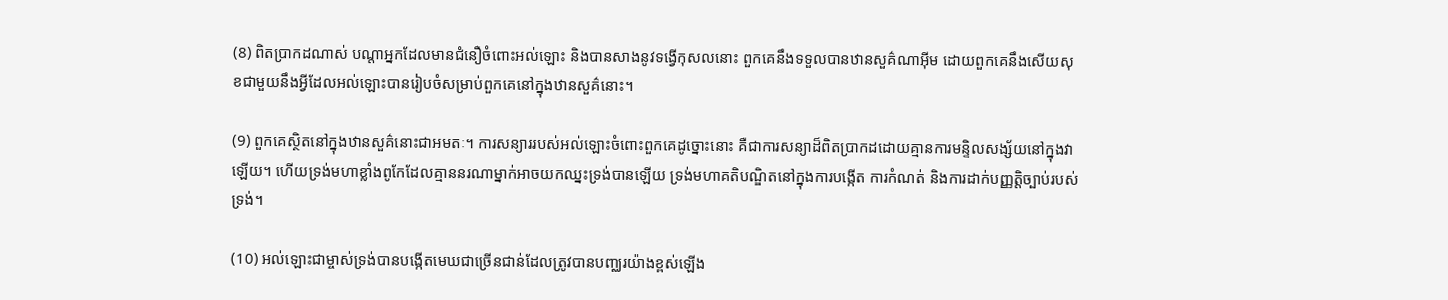(8) ពិតប្រាកដណាស់ បណ្តាអ្នកដែលមានជំនឿចំពោះអល់ឡោះ និងបានសាងនូវទង្វើកុសលនោះ ពួកគេនឹងទទួលបានឋានសួគ៌ណាអ៊ីម ដោយពួកគេនឹងសើយសុខជាមួយនឹងអ្វីដែលអល់ឡោះបានរៀបចំសម្រាប់ពួកគេនៅក្នុងឋានសួគ៌នោះ។

(9) ពួកគេស្ថិតនៅក្នុងឋានសួគ៌នោះជាអមតៈ។ ការសន្យាររបស់អល់ឡោះចំពោះពួកគេដូច្នោះនោះ គឺជាការសន្យាដ៏ពិតប្រាកដដោយគ្មានការមន្ទិលសង្ស័យនៅក្នុងវាឡើយ។ ហើយទ្រង់មហាខ្លាំងពូកែដែលគ្មាននរណាម្នាក់អាចយកឈ្នះទ្រង់បានឡើយ ទ្រង់មហាគតិបណ្ឌិតនៅក្នុងការបង្កើត ការកំណត់ និងការដាក់បញ្ញត្តិច្បាប់របស់ទ្រង់។

(10) អល់ឡោះជាម្ចាស់ទ្រង់បានបង្កើតមេឃជាច្រើនជាន់ដែលត្រូវបានបញ្ឈរយ៉ាងខ្ពស់ឡើង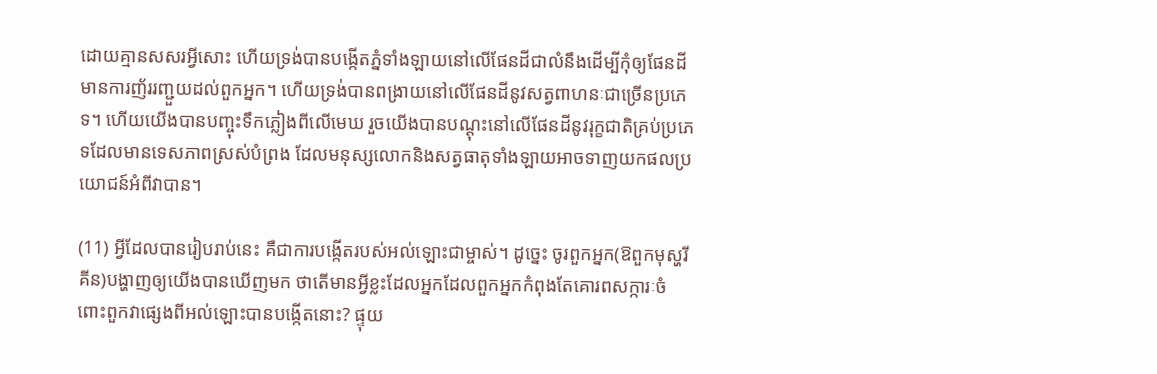ដោយគ្មានសសរអ្វីសោះ ហើយទ្រង់បានបង្កើតភ្នំទាំងឡាយនៅលើផែនដីជាលំនឹងដើម្បីកុំឲ្យផែនដីមានការញ័ររញ្ជួយដល់ពួកអ្នក។ ហើយទ្រង់បានពង្រាយនៅលើផែនដីនូវសត្វពាហនៈជាច្រើនប្រភេទ។ ហើយយើងបានបញ្ចុះទឹកភ្លៀងពីលើមេឃ រួចយើងបានបណ្ដុះនៅលើផែនដីនូវរុក្ខជាតិគ្រប់ប្រភេទដែលមានទេសភាពស្រស់បំព្រង ដែលមនុស្សលោកនិងសត្វធាតុទាំងឡាយអាចទាញយកផលប្រយោជន៍អំពីវាបាន។

(11) អ្វីដែលបានរៀបរាប់នេះ គឺជាការបង្កើតរបស់អល់ឡោះជាម្ចាស់។ ដូច្នេះ ចូរពួកអ្នក(ឱពួកមុស្ហរីគីន)បង្ហាញឲ្យយើងបានឃើញមក ថាតើមានអ្វីខ្លះដែលអ្នកដែលពួកអ្នកកំពុងតែគោរពសក្ការៈចំពោះពួកវាផ្សេងពីអល់ឡោះបានបង្កើតនោះ? ផ្ទុយ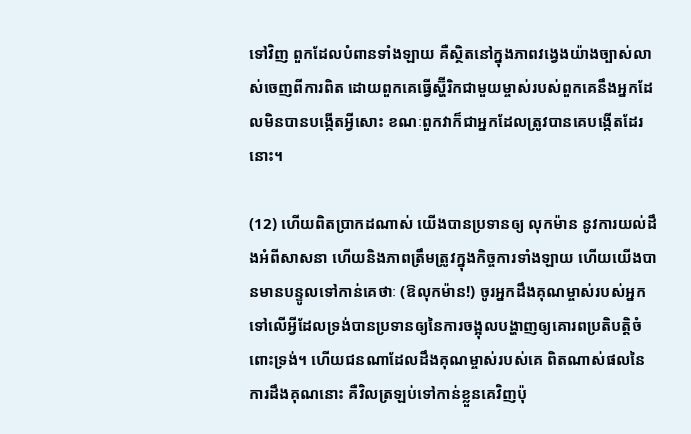ទៅវិញ ពួកដែលបំពានទាំងឡាយ គឺស្ថិតនៅក្នុងភាពវង្វេងយ៉ាងច្បាស់លាស់ចេញពីការពិត ដោយពួកគេធ្វើស្ហ៊ីរិកជាមួយម្ចាស់របស់ពួកគេនឹងអ្នកដែលមិនបានបង្កើតអ្វីសោះ ខណៈពួកវាក៏ជាអ្នកដែលត្រូវបានគេបង្កើតដែរនោះ។

(12) ហើយពិតប្រាកដណាស់ យើងបានប្រទានឲ្យ លុកម៉ាន នូវការយល់ដឹងអំពីសាសនា ហើយនិងភាពត្រឹមត្រូវក្នុងកិច្ចការទាំងឡាយ ហើយយើងបានមានបន្ទូលទៅកាន់គេថាៈ (ឱលុកម៉ាន!) ចូរអ្នកដឹងគុណម្ចាស់របស់អ្នកទៅលើអ្វីដែលទ្រង់បានប្រទានឲ្យនៃការចង្អុលបង្ហាញឲ្យគោរពប្រតិបត្តិចំពោះទ្រង់។ ហើយជនណាដែលដឹងគុណម្ចាស់របស់គេ ពិតណាស់ផលនៃការដឹងគុណនោះ គឺវិលត្រឡប់ទៅកាន់ខ្លួនគេវិញប៉ុ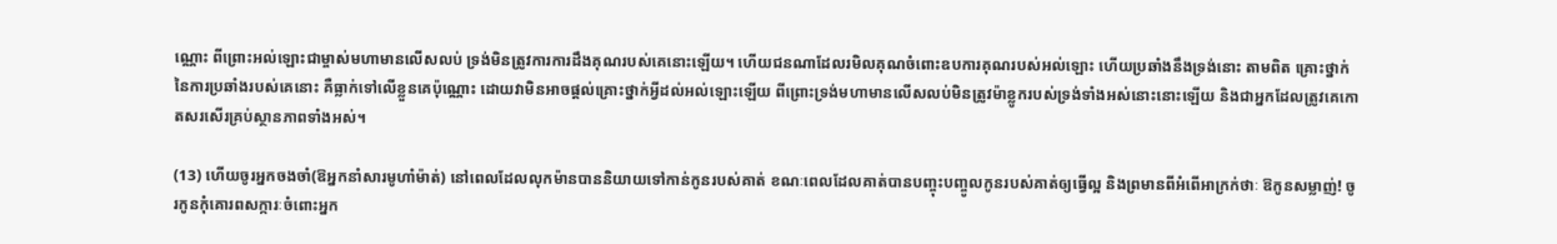ណ្ណោះ ពីព្រោះអល់ឡោះជាម្ចាស់មហាមានលើសលប់ ទ្រង់មិនត្រូវការការដឹងគុណរបស់គេនោះឡើយ។ ហើយជនណាដែលរមិលគុណចំពោះឧបការគុណរបស់អល់ឡោះ ហើយប្រឆាំងនឹងទ្រង់នោះ តាមពិត គ្រោះថ្នាក់នៃការប្រឆាំងរបស់គេនោះ គឺធ្លាក់ទៅលើខ្លួនគេប៉ុណ្ណោះ ដោយវាមិនអាចផ្តល់គ្រោះថ្នាក់អ្វីដល់អល់ឡោះឡើយ ពីព្រោះទ្រង់មហាមានលើសលប់មិនត្រូវម៉ាខ្លូករបស់ទ្រង់ទាំងអស់នោះនោះឡើយ និងជាអ្នកដែលត្រូវគេកោតសរសើរគ្រប់ស្ថានភាពទាំងអស់។

(13) ហើយចូរអ្នកចងចាំ(ឱអ្នកនាំសារមូហាំម៉ាត់) នៅពេលដែលលុកម៉ានបាននិយាយទៅកាន់កូនរបស់គាត់ ខណៈពេលដែលគាត់បានបញ្ចុះបញ្ចូលកូនរបស់គាត់ឲ្យធ្វើល្អ និងព្រមានពីអំពើអាក្រក់ថាៈ ឱកូនសម្លាញ់! ចូរកូនកុំគោរពសក្ការៈចំពោះអ្នក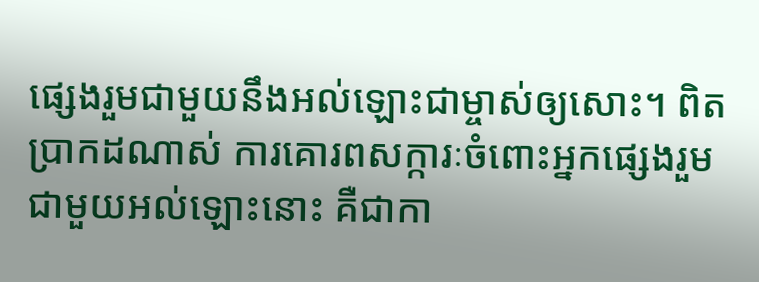ផ្សេងរួមជាមួយនឹងអល់ឡោះជាម្ចាស់ឲ្យសោះ។ ពិតប្រាកដណាស់ ការគោរពសក្ការៈចំពោះអ្នកផ្សេងរួមជាមួយអល់ឡោះនោះ គឺជាកា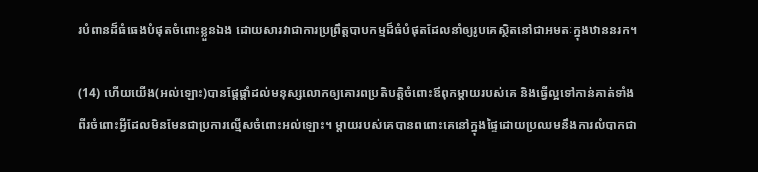របំពានដ៏ធំធេងបំផុតចំពោះខ្លួនឯង ដោយសារវាជាការប្រព្រឹត្តបាបកម្មដ៏ធំបំផុតដែលនាំឲ្យរូបគេស្ថិតនៅជាអមតៈក្នុងឋាននរក។

(14) ហើយយើង(អល់ឡោះ)បានផ្តែផ្តាំដល់មនុស្សលោកឲ្យគោរពប្រតិបត្តិចំពោះឪពុកម្តាយរបស់គេ និងធ្វើល្អទៅកាន់គាត់ទាំងពីរចំពោះអ្វីដែលមិនមែនជាប្រការល្មើសចំពោះអល់ឡោះ។ ម្តាយរបស់គេបានពពោះគេនៅក្នុងផ្ទៃដោយប្រឈមនឹងការលំបាកជា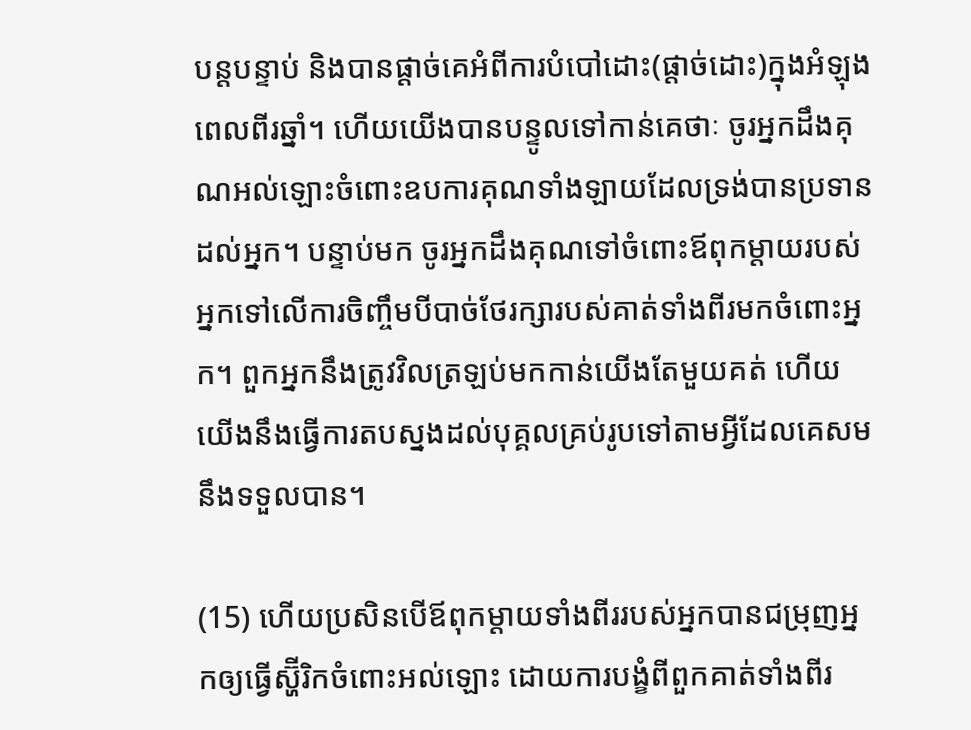បន្តបន្ទាប់ និងបានផ្តាច់គេអំពីការបំបៅដោះ(ផ្តាច់ដោះ)ក្នុងអំឡុងពេលពីរឆ្នាំ។ ហើយយើងបានបន្ទូលទៅកាន់គេថាៈ ចូរអ្នកដឹងគុណអល់ឡោះចំពោះឧបការគុណទាំងឡាយដែលទ្រង់បានប្រទានដល់អ្នក។ បន្ទាប់មក ចូរអ្នកដឹងគុណទៅចំពោះឪពុកម្តាយរបស់អ្នកទៅលើការចិញ្ចឹមបីបាច់ថែរក្សារបស់គាត់ទាំងពីរមកចំពោះអ្នក។ ពួកអ្នកនឹងត្រូវវិលត្រឡប់មកកាន់យើងតែមួយគត់ ហើយយើងនឹងធ្វើការតបស្នងដល់បុគ្គលគ្រប់រូបទៅតាមអ្វីដែលគេសមនឹងទទួលបាន។

(15) ហើយប្រសិនបើឪពុកម្តាយទាំងពីររបស់អ្នកបានជម្រុញអ្នកឲ្យធ្វើស្ហ៊ីរិកចំពោះអល់ឡោះ ដោយការបង្ខំពីពួកគាត់ទាំងពីរ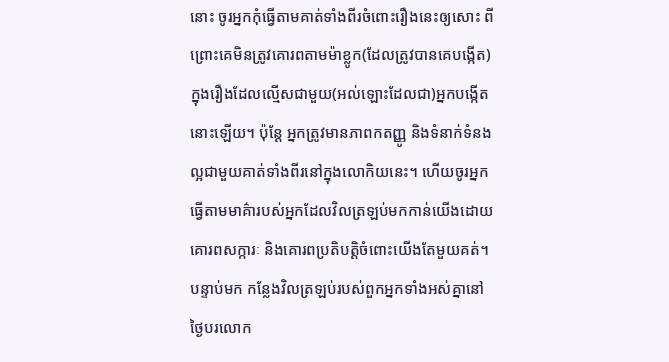នោះ ចូរអ្នកកុំធ្វើតាមគាត់ទាំងពីរចំពោះរឿងនេះឲ្យសោះ ពីព្រោះគេមិនត្រូវគោរពតាមម៉ាខ្លូក(ដែលត្រូវបានគេបង្កើត)ក្នុងរឿងដែលល្មើសជាមួយ(អល់ឡោះដែលជា)អ្នកបង្កើតនោះឡើយ។ ប៉ុន្តែ អ្នកត្រូវមានភាពកតញ្ញូ និងទំនាក់ទំនងល្អជាមួយគាត់ទាំងពីរនៅក្នុងលោកិយនេះ។ ហើយចូរអ្នកធ្វើតាមមាគ៌ារបស់អ្នកដែលវិលត្រឡប់មកកាន់យើងដោយគោរពសក្ការៈ និងគោរពប្រតិបត្តិចំពោះយើងតែមួយគត់។ បន្ទាប់មក កន្លែងវិលត្រឡប់របស់ពួកអ្នកទាំងអស់គ្នានៅថ្ងៃបរលោក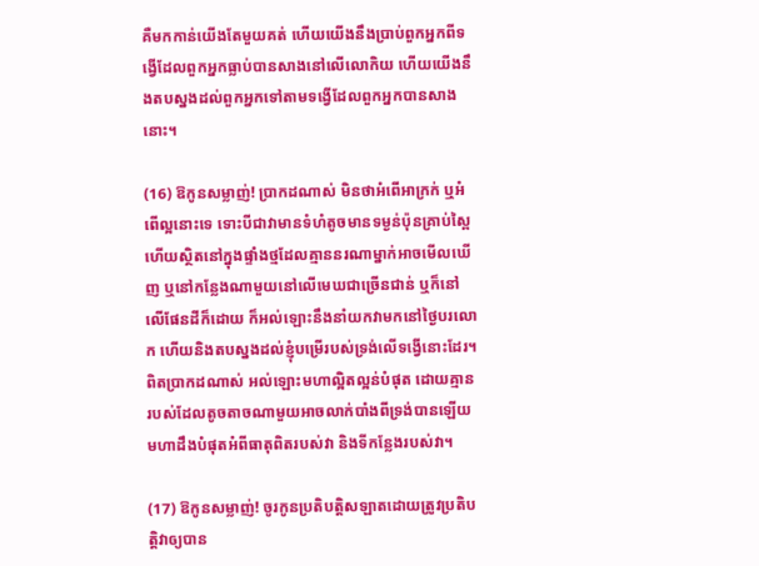គឺមកកាន់យើងតែមួយគត់ ហើយយើងនឹងប្រាប់ពួកអ្នកពីទង្វើដែលពួកអ្នកធ្លាប់បានសាងនៅលើលោកិយ ហើយយើងនឹងតបស្នងដល់ពួកអ្នកទៅតាមទង្វើដែលពួកអ្នកបានសាងនោះ។

(16) ឱកូនសម្លាញ់! ប្រាកដណាស់ មិនថាអំពើអាក្រក់ ឬអំពើល្អនោះទេ ទោះបីជាវាមានទំហំតូចមានទម្ងន់ប៉ុនគ្រាប់ស្ពៃ ហើយស្ថិតនៅក្នុងផ្ទាំងថ្មដែលគ្មាននរណាម្នាក់អាចមើលឃើញ ឬនៅកន្លែងណាមួយនៅលើមេឃជាច្រើនជាន់ ឬក៏នៅលើផែនដីក៏ដោយ ក៏អល់ឡោះនឹងនាំយកវាមកនៅថ្ងៃបរលោក ហើយនិងតបស្នងដល់ខ្ញុំបម្រើរបស់ទ្រង់លើទង្វើនោះដែរ។ ពិតប្រាកដណាស់ អល់ឡោះមហាល្អិតល្អន់បំផុត ដោយគ្មានរបស់ដែលតូចតាចណាមួយអាចលាក់បាំងពីទ្រង់បានឡើយ មហាដឹងបំផុតអំពីធាតុពិតរបស់វា និងទីកន្លែងរបស់វា។

(17) ឱកូនសម្លាញ់! ចូរកូនប្រតិបត្តិសឡាតដោយត្រូវប្រតិបត្តិវាឲ្យបាន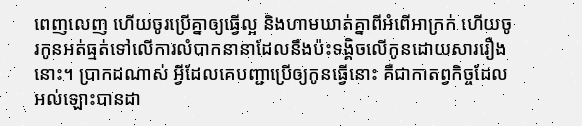ពេញលេញ ហើយចូរប្រើគ្នាឲ្យធ្វើល្អ និងហាមឃាត់គ្នាពីអំពើអាក្រក់ ហើយចូរកូនអត់ធ្មត់ទៅលើការលំបាកនានាដែលនឹងប៉ះទង្គិចលើកូនដោយសាររឿងនោះ។ ប្រាកដណាស់ អ្វីដែលគេបញ្ជាប្រើឲ្យកូនធ្វើនោះ គឺជាកាតព្វកិច្ចដែលអល់ឡោះបានដា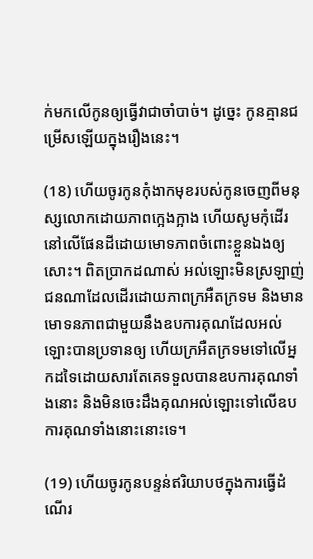ក់មកលើកូនឲ្យធ្វើវាជាចាំបាច់។ ដូច្នេះ កូនគ្មានជម្រើសឡើយក្នុងរឿងនេះ។

(18) ហើយចូរកូនកុំងាកមុខរបស់កូនចេញពីមនុស្សលោកដោយភាពក្អេងក្អាង ហើយសូមកុំដើរនៅលើផែនដីដោយមោទភាពចំពោះខ្លួនឯងឲ្យសោះ។ ពិតប្រាកដណាស់ អល់ឡោះមិនស្រឡាញ់ជនណាដែលដើរដោយភាពក្រអឺតក្រទម និងមានមោទនភាពជាមួយនឹងឧបការគុណដែលអល់ឡោះបានប្រទានឲ្យ ហើយក្រអឺតក្រទមទៅលើអ្នកដទៃដោយសារតែគេទទួលបានឧបការគុណទាំងនោះ និងមិនចេះដឹងគុណអល់ឡោះទៅលើឧបការគុណទាំងនោះនោះទេ។

(19) ហើយចូរកូនបន្ទន់ឥរិយាបថក្នុងការធ្វើដំណើរ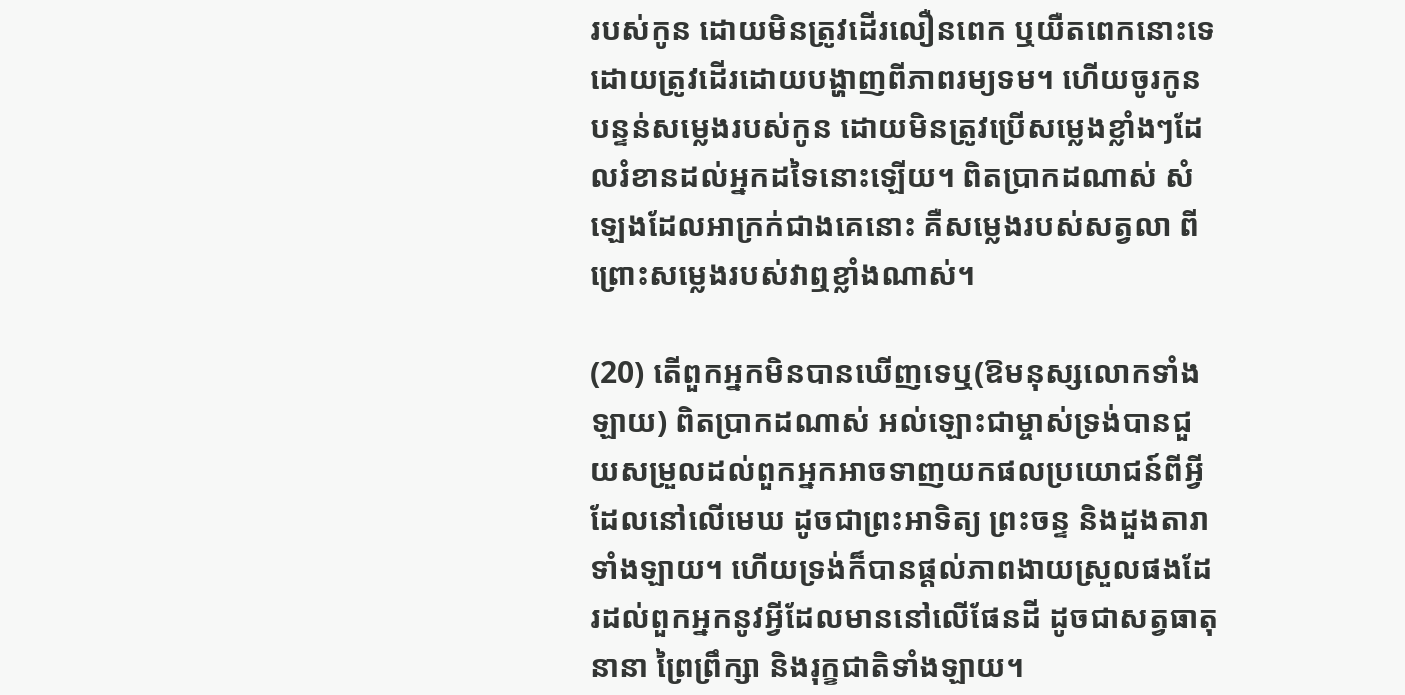របស់កូន ដោយមិនត្រូវដើរលឿនពេក ឬយឺតពេកនោះទេ ដោយត្រូវដើរដោយបង្ហាញពីភាពរម្យទម។ ហើយចូរកូនបន្ទន់សម្លេងរបស់កូន ដោយមិនត្រូវប្រើសម្លេងខ្លាំងៗដែលរំខានដល់អ្នកដទៃនោះឡើយ។ ពិតប្រាកដណាស់ សំឡេងដែលអាក្រក់ជាងគេនោះ គឺសម្លេងរបស់សត្វលា ពីព្រោះសម្លេងរបស់វាឮខ្លាំងណាស់។

(20) តើពួកអ្នកមិនបានឃើញទេឬ(ឱមនុស្សលោកទាំងឡាយ) ពិតប្រាកដណាស់ អល់ឡោះជាម្ចាស់ទ្រង់បានជួយសម្រួលដល់ពួកអ្នកអាចទាញយកផលប្រយោជន៍ពីអ្វីដែលនៅលើមេឃ ដូចជាព្រះអាទិត្យ ព្រះចន្ទ និងដួងតារាទាំងឡាយ។ ហើយទ្រង់ក៏បានផ្តល់ភាពងាយស្រួលផងដែរដល់ពួកអ្នកនូវអ្វីដែលមាននៅលើផែនដី ដូចជាសត្វធាតុនានា ព្រៃព្រឹក្សា និងរុក្ខជាតិទាំងឡាយ។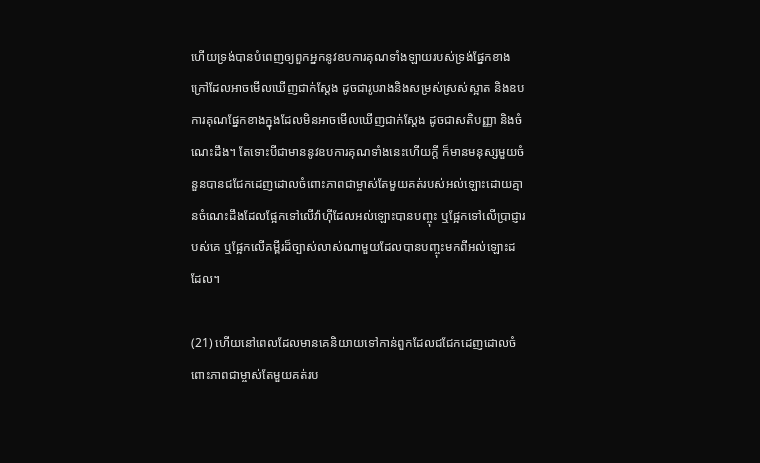ហើយទ្រង់បានបំពេញឲ្យពួកអ្នកនូវឧបការគុណទាំងឡាយរបស់ទ្រង់ផ្នែកខាងក្រៅដែលអាចមើលឃើញជាក់ស្តែង ដូចជារូបរាងនិងសម្រស់ស្រស់ស្អាត និងឧបការគុណផ្នែកខាងក្នុងដែលមិនអាចមើលឃើញជាក់ស្តែង ដូចជាសតិបញ្ញា និងចំណេះដឹង។ តែទោះបីជាមាននូវឧបការគុណទាំងនេះហើយក្តី ក៏មានមនុស្សមួយចំនួនបានជជែកដេញដោលចំពោះភាពជាម្ចាស់តែមួយគត់របស់អល់ឡោះដោយគ្មានចំណេះដឹងដែលផ្អែកទៅលើវ៉ាហ៊ីដែលអល់ឡោះបានបញ្ចុះ ឬផ្អែកទៅលើប្រាជ្ញារបស់គេ ឬផ្អែកលើគម្ពីរដ៏ច្បាស់លាស់ណាមួយដែលបានបញ្ចុះមកពីអល់ឡោះដដែល។

(21) ហើយនៅពេលដែលមានគេនិយាយទៅកាន់ពួកដែលជជែកដេញដោលចំពោះភាពជាម្ចាស់តែមួយគត់រប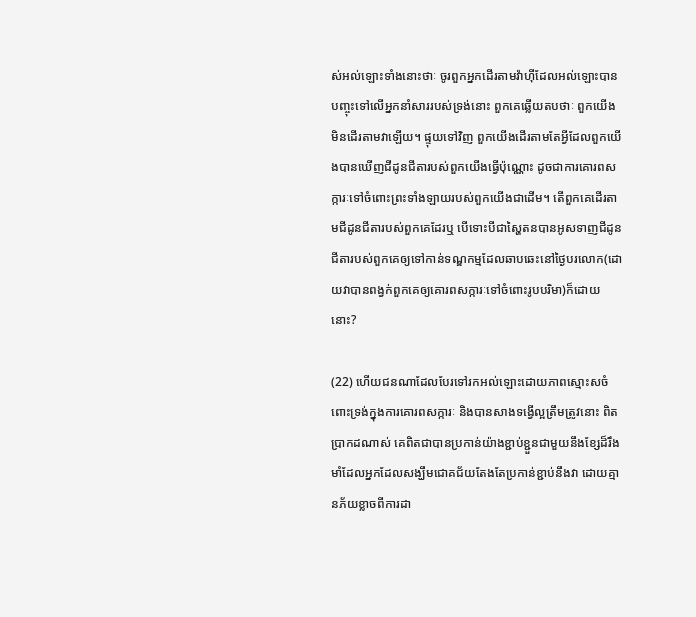ស់អល់ឡោះទាំងនោះថាៈ ចូរពួកអ្នកដើរតាមវ៉ាហ៊ីដែលអល់ឡោះបានបញ្ចុះទៅលើអ្នកនាំសាររបស់ទ្រង់នោះ ពួកគេឆ្លើយតបថាៈ ពួកយើងមិនដើរតាមវាឡើយ។ ផ្ទុយទៅវិញ ពួកយើងដើរតាមតែអ្វីដែលពួកយើងបានឃើញជីដូនជីតារបស់ពួកយើងធ្វើប៉ុណ្ណោះ ដូចជាការគោរពសក្ការៈទៅចំពោះព្រះទាំងឡាយរបស់ពួកយើងជាដើម។ តើពួកគេដើរតាមជីដូនជីតារបស់ពួកគេដែរឬ បើទោះបីជាស្ហៃតនបានអូសទាញជីដូនជីតារបស់ពួកគេឲ្យទៅកាន់ទណ្ឌកម្មដែលឆាបឆេះនៅថ្ងៃបរលោក(ដោយវាបានពង្វក់ពួកគេឲ្យគោរពសក្ការៈទៅចំពោះរូបបរិមា)ក៏ដោយនោះ?

(22) ហើយជនណាដែលបែរទៅរកអល់ឡោះដោយភាពស្មោះសចំពោះទ្រង់ក្នុងការគោរពសក្ការៈ និងបានសាងទង្វើល្អត្រឹមត្រូវនោះ ពិតប្រាកដណាស់ គេពិតជាបានប្រកាន់យ៉ាងខ្ជាប់ខ្ជួនជាមួយនឹងខ្សែដ៏រឹងមាំដែលអ្នកដែលសង្ឃឹមជោគជ័យតែងតែប្រកាន់ខ្ជាប់នឹងវា ដោយគ្មានភ័យខ្លាចពីការដា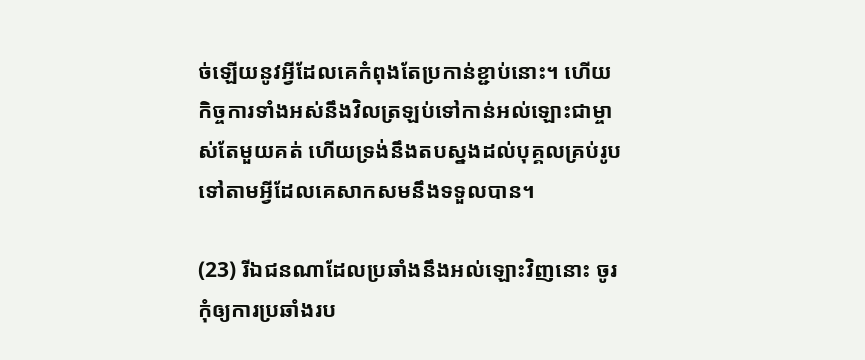ច់ឡើយនូវអ្វីដែលគេកំពុងតែប្រកាន់ខ្ជាប់នោះ។ ហើយកិច្ចការទាំងអស់នឹងវិលត្រឡប់ទៅកាន់អល់ឡោះជាម្ចាស់តែមួយគត់ ហើយទ្រង់នឹងតបស្នងដល់បុគ្គលគ្រប់រូបទៅតាមអ្វីដែលគេសាកសមនឹងទទួលបាន។

(23) រីឯជនណាដែលប្រឆាំងនឹងអល់ឡោះវិញនោះ ចូរកុំឲ្យការប្រឆាំងរប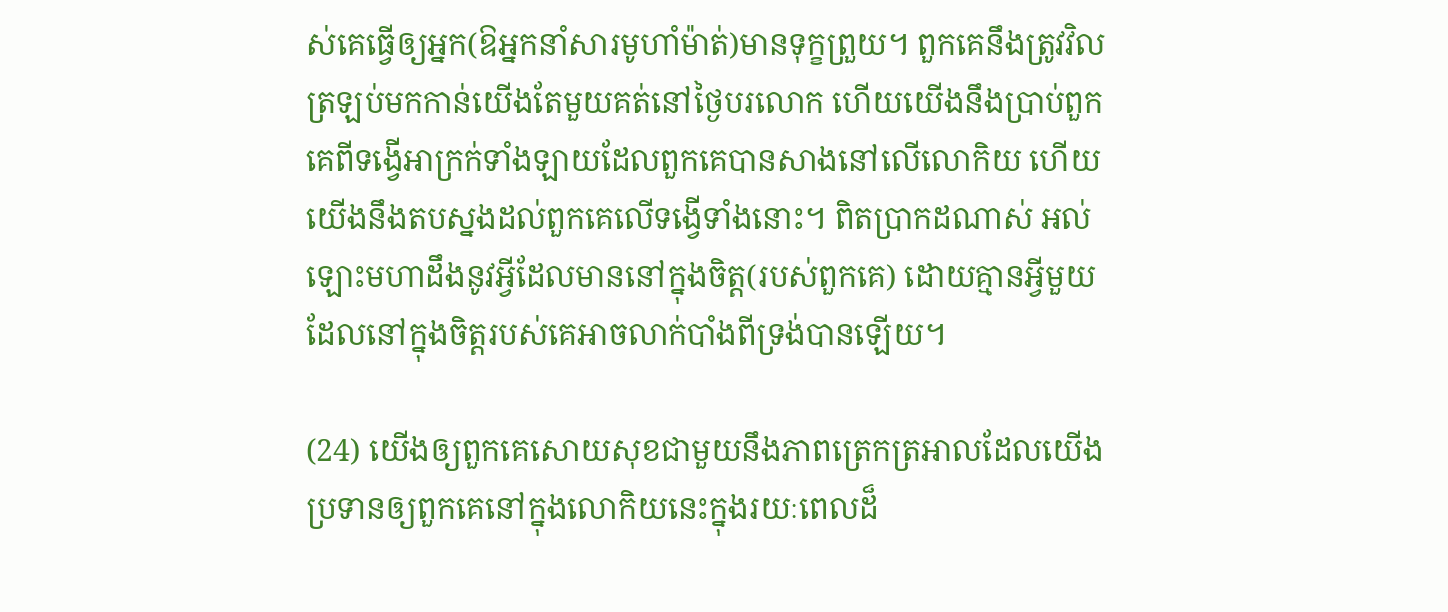ស់គេធ្វើឲ្យអ្នក(ឱអ្នកនាំសារមូហាំម៉ាត់)មានទុក្ខព្រួយ។ ពួកគេនឹងត្រូវវិលត្រឡប់មកកាន់យើងតែមួយគត់នៅថ្ងៃបរលោក ហើយយើងនឹងប្រាប់ពួកគេពីទង្វើអាក្រក់ទាំងឡាយដែលពួកគេបានសាងនៅលើលោកិយ ហើយយើងនឹងតបស្នងដល់ពួកគេលើទង្វើទាំងនោះ។ ពិតប្រាកដណាស់ អល់ឡោះមហាដឹងនូវអ្វីដែលមាននៅក្នុងចិត្ត(របស់ពួកគេ) ដោយគ្មានអ្វីមួយដែលនៅក្នុងចិត្តរបស់គេអាចលាក់បាំងពីទ្រង់បានឡើយ។

(24) យើងឲ្យពួកគេសោយសុខជាមួយនឹងភាពត្រេកត្រអាលដែលយើងប្រទានឲ្យពួកគេនៅក្នុងលោកិយនេះក្នុងរយៈពេលដ៏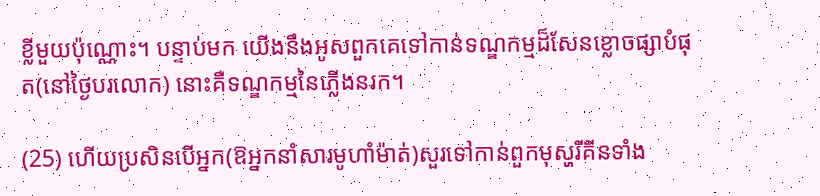ខ្លីមួយប៉ុណ្ណោះ។ បន្ទាប់មក យើងនឹងអូសពួកគេទៅកាន់ទណ្ឌកម្មដ៏សែនខ្លោចផ្សាបំផុត(នៅថ្ងៃបរលោក) នោះគឺទណ្ឌកម្មនៃភ្លើងនរក។

(25) ហើយប្រសិនបើអ្នក(ឱអ្នកនាំសារមូហាំម៉ាត់)សួរទៅកាន់ពួកមុស្ហរីគីនទាំង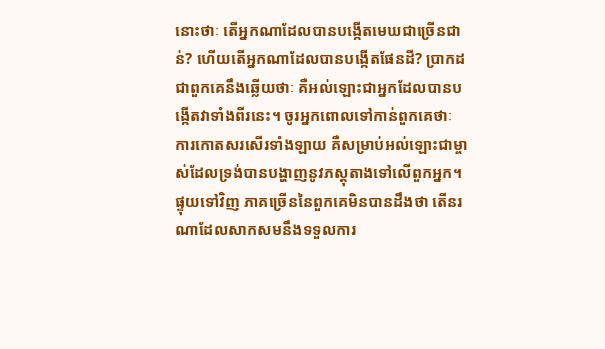នោះថាៈ តើអ្នកណាដែលបានបង្កើតមេឃជាច្រើនជាន់? ហើយតើអ្នកណាដែលបានបង្កើតផែនដី? ប្រាកដជាពួកគេនឹងឆ្លើយថាៈ គឺអល់ឡោះជាអ្នកដែលបានបង្កើតវាទាំងពីរនេះ។ ចូរអ្នកពោលទៅកាន់ពួកគេថាៈ ការកោតសរសើរទាំងឡាយ គឺសម្រាប់អល់ឡោះជាម្ចាស់ដែលទ្រង់បានបង្ហាញនូវភស្តុតាងទៅលើពួកអ្នក។ ផ្ទុយទៅវិញ ភាគច្រើននៃពួកគេមិនបានដឹងថា តើនរណាដែលសាកសមនឹងទទួលការ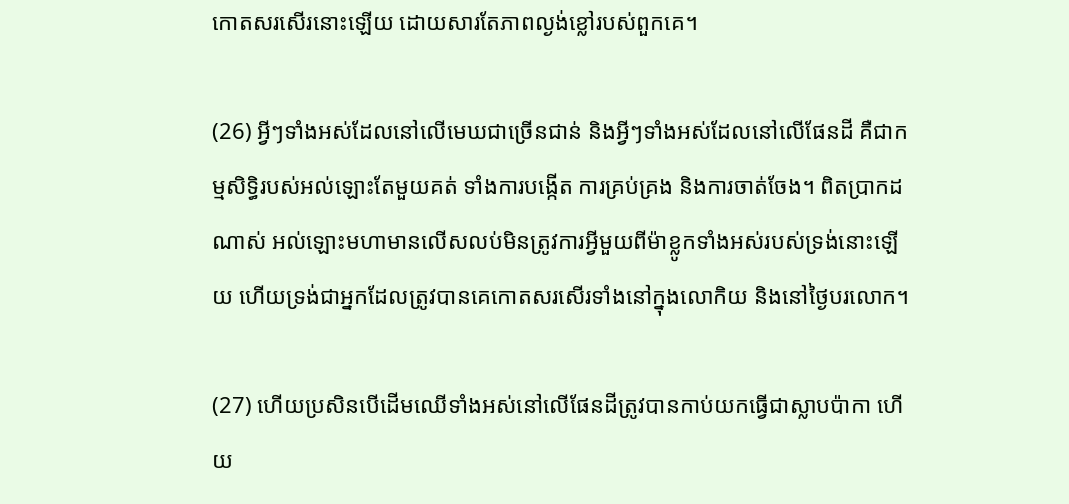កោតសរសើរនោះឡើយ ដោយសារតែភាពល្ងង់ខ្លៅរបស់ពួកគេ។

(26) អ្វីៗទាំងអស់ដែលនៅលើមេឃជាច្រើនជាន់ និងអ្វីៗទាំងអស់ដែលនៅលើផែនដី គឺជាកម្មសិទ្ធិរបស់អល់ឡោះតែមួយគត់ ទាំងការបង្កើត ការគ្រប់គ្រង និងការចាត់ចែង។ ពិតប្រាកដណាស់ អល់ឡោះមហាមានលើសលប់មិនត្រូវការអ្វីមួយពីម៉ាខ្លូកទាំងអស់របស់ទ្រង់នោះឡើយ ហើយទ្រង់ជាអ្នកដែលត្រូវបានគេកោតសរសើរទាំងនៅក្នុងលោកិយ និងនៅថ្ងៃបរលោក។

(27) ហើយប្រសិនបើដើមឈើទាំងអស់នៅលើផែនដីត្រូវបានកាប់យកធ្វើជាស្លាបប៉ាកា ហើយ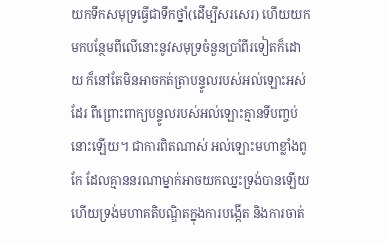យកទឹកសមុទ្រធ្វើជាទឹកថ្នាំ(ដើម្បីសរសេរ) ហើយយកមកបន្ថែមពីលើនោះនូវសមុទ្រចំនួនប្រាំពីរទៀតក៏ដោយ ក៏នៅតែមិនអាចកត់ត្រាបន្ទូលរបស់អល់ឡោះអស់ដែរ ពីព្រោះពាក្យបន្ទូលរបស់អល់ឡោះគ្មានទីបញ្ចប់នោះឡើយ។ ជាការពិតណាស់ អល់ឡោះមហាខ្លាំងពូកែ ដែលគ្មាននរណាម្នាក់អាចយកឈ្នះទ្រង់បានឡើយ ហើយទ្រង់មហាគតិបណ្ឌិតក្នុងការបង្កើត និងការចាត់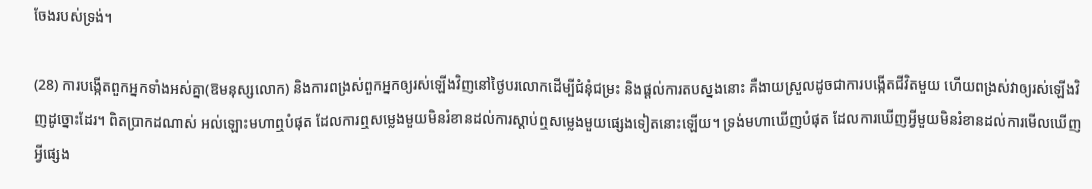ចែងរបស់ទ្រង់។

(28) ការបង្កើតពួកអ្នកទាំងអស់គ្នា(ឱមនុស្សលោក) និងការពង្រស់ពួកអ្នកឲ្យរស់ឡើងវិញនៅថ្ងៃបរលោកដើម្បីជំនុំជម្រះ និងផ្តល់ការតបស្នងនោះ គឺងាយស្រួលដូចជាការបង្កើតជីវិតមួយ ហើយពង្រស់វាឲ្យរស់ឡើងវិញដូច្នោះដែរ។ ពិតប្រាកដណាស់ អល់ឡោះមហាឮបំផុត ដែលការឮសម្លេងមួយមិនរំខានដល់ការស្តាប់ឮសម្លេងមួយផ្សេងទៀតនោះឡើយ។ ទ្រង់មហាឃើញបំផុត ដែលការឃើញអ្វីមួយមិនរំខានដល់ការមើលឃើញអ្វីផ្សេង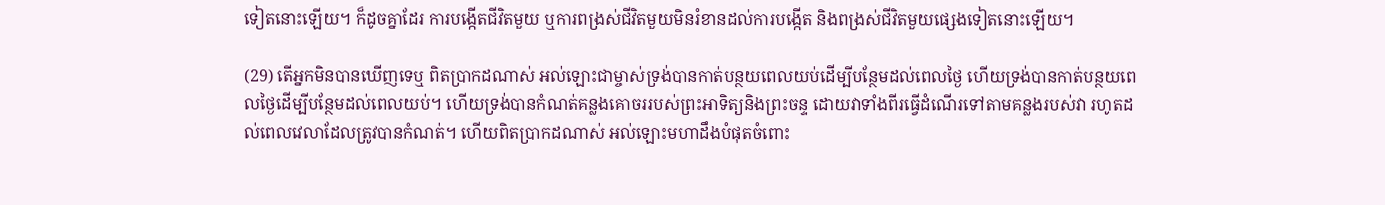ទៀតនោះឡើយ។ ក៏ដូចគ្នាដែរ ការបង្កើតជីវិតមួយ ឬការពង្រស់ជីវិតមួយមិនរំខានដល់ការបង្កើត និងពង្រស់ជីវិតមួយផ្សេងទៀតនោះឡើយ។

(29) តើអ្នកមិនបានឃើញទេឬ ពិតប្រាកដណាស់ អល់ឡោះជាម្ចាស់ទ្រង់បានកាត់បន្ថយពេលយប់ដើម្បីបន្ថែមដល់ពេលថ្ងៃ ហើយទ្រង់បានកាត់បន្ថយពេលថ្ងៃដើម្បីបន្ថែមដល់ពេលយប់។ ហើយទ្រង់បានកំណត់គន្លងគោចររបស់ព្រះអាទិត្យនិងព្រះចន្ទ ដោយវាទាំងពីរធ្វើដំណើរទៅតាមគន្លងរបស់វា រហូតដល់ពេលវេលាដែលត្រូវបានកំណត់។ ហើយពិតប្រាកដណាស់ អល់ឡោះមហាដឹងបំផុតចំពោះ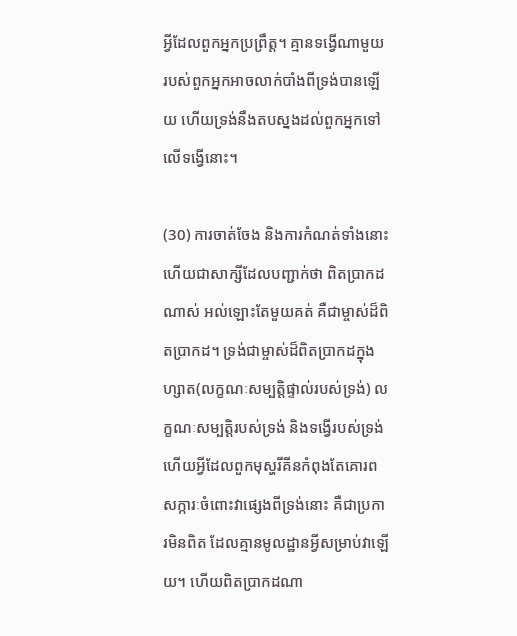អ្វីដែលពួកអ្នកប្រព្រឹត្ត។ គ្មានទង្វើណាមួយរបស់ពួកអ្នកអាចលាក់បាំងពីទ្រង់បានឡើយ ហើយទ្រង់នឹងតបស្នងដល់ពួកអ្នកទៅលើទង្វើនោះ។

(30) ការចាត់ចែង និងការកំណត់ទាំងនោះហើយជាសាក្សីដែលបញ្ជាក់ថា ពិតប្រាកដណាស់ អល់ឡោះតែមួយគត់ គឺជាម្ចាស់ដ៏ពិតប្រាកដ។ ទ្រង់ជាម្ចាស់ដ៏ពិតប្រាកដក្នុងហ្សាត(លក្ខណៈសម្បត្តិផ្ទាល់របស់ទ្រង់) លក្ខណៈសម្បត្តិរបស់ទ្រង់ និងទង្វើរបស់ទ្រង់ ហើយអ្វីដែលពួកមុស្ហរីគីនកំពុងតែគោរពសក្ការៈចំពោះវាផ្សេងពីទ្រង់នោះ គឺជាប្រការមិនពិត ដែលគ្មានមូលដ្ឋានអ្វីសម្រាប់វាឡើយ។ ហើយពិតប្រាកដណា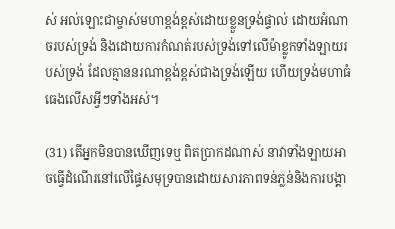ស់ អល់ឡោះជាម្ចាស់មហាខ្ពង់ខ្ពស់ដោយខ្លួនទ្រង់ផ្ទាល់ ដោយអំណាចរបស់ទ្រង់ និងដោយការកំណត់របស់ទ្រង់ទៅលើម៉ាខ្លូកទាំងឡាយរបស់ទ្រង់ ដែលគ្មាននរណាខ្ពង់ខ្ពស់ជាងទ្រង់ឡើយ ហើយទ្រង់មហាធំធេងលើសអ្វីៗទាំងអស់។

(31) តើអ្នកមិនបានឃើញទេឬ ពិតប្រាកដណាស់ នាវាទាំងឡាយអាចធ្វើដំណើរនៅលើផ្ទៃសមុទ្របានដោយសារភាពទន់ភ្លន់និងការបង្គា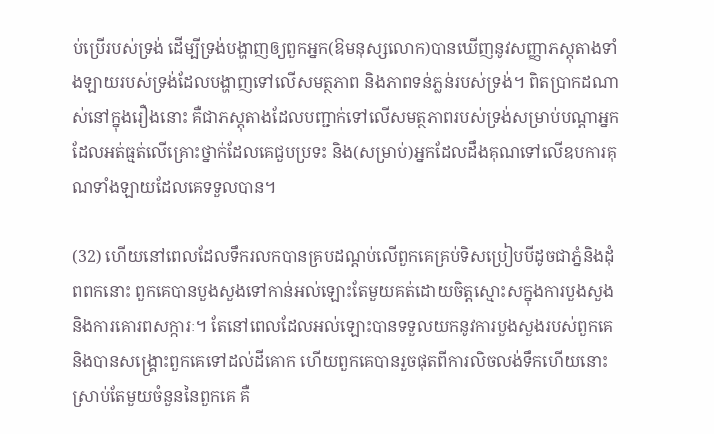ប់ប្រើរបស់ទ្រង់ ដើម្បីទ្រង់បង្ហាញឲ្យពួកអ្នក(ឱមនុស្សលោក)បានឃើញនូវសញ្ញាភស្តុតាងទាំងឡាយរបស់ទ្រង់ដែលបង្ហាញទៅលើសមត្ថភាព និងភាពទន់ភ្លន់របស់ទ្រង់។ ពិតប្រាកដណាស់នៅក្នុងរឿងនោះ គឺជាភស្តុតាងដែលបញ្ជាក់ទៅលើសមត្ថភាពរបស់ទ្រង់សម្រាប់បណ្តាអ្នកដែលអត់ធ្មត់លើគ្រោះថ្នាក់ដែលគេជួបប្រទះ និង(សម្រាប់)អ្នកដែលដឹងគុណទៅលើឧបការគុណទាំងឡាយដែលគេទទួលបាន។

(32) ហើយនៅពេលដែលទឹករលកបានគ្របដណ្តប់លើពួកគេគ្រប់ទិសប្រៀបបីដូចជាភ្នំនិងដុំពពកនោះ ពួកគេបានបួងសួងទៅកាន់អល់ឡោះតែមួយគត់ដោយចិត្តស្មោះសក្នុងការបួងសួង និងការគោរពសក្ការៈ។ តែនៅពេលដែលអល់ឡោះបានទទួលយកនូវការបួងសួងរបស់ពួកគេ និងបានសង្រ្គោះពួកគេទៅដល់ដីគោក ហើយពួកគេបានរួចផុតពីការលិចលង់ទឹកហើយនោះ ស្រាប់តែមួយចំនួននៃពួកគេ គឺ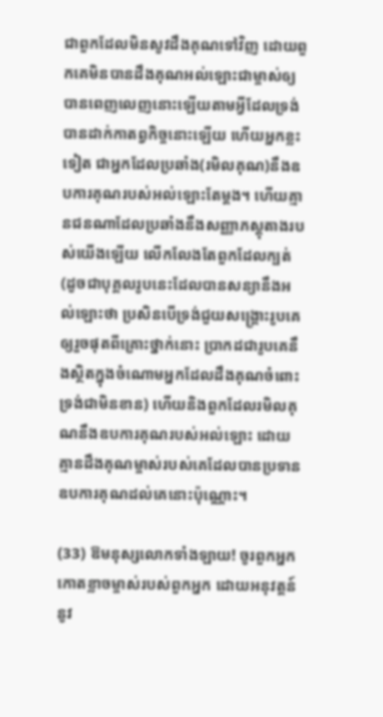ជាពួកដែលមិនសូវដឹងគុណទៅវិញ ដោយពួកគេមិនបានដឹងគុណអល់ឡោះជាម្ចាស់ឲ្យបានពេញលេញនោះឡើយតាមអ្វីដែលទ្រង់បានដាក់កាតព្វកិច្ចនោះឡើយ ហើយអ្នកខ្លះទៀត ជាអ្នកដែលប្រឆាំង(រមិលគុណ)នឹងឧបការគុណរបស់អល់ឡោះតែម្តង។ ហើយគ្មានជនណាដែលប្រឆាំងនឹងសញ្ញាភស្តុតាងរបស់យើងឡើយ លើកលែងតែពួកដែលក្បត់(ដូចជាបុគ្គលរូបនេះដែលបានសន្យានឹងអល់ឡោះថា ប្រសិនបើទ្រង់ជួយសង្គ្រោះរូបគេឲ្យរួចផុតពីគ្រោះថ្នាក់នោះ ប្រាកដជារូបគេនឹងស្ថិតក្នុងចំណោមអ្នកដែលដឹងគុណចំពោះទ្រង់ជាមិនខាន) ហើយនិងពួកដែលរមិលគុណនឹងឧបការគុណរបស់អល់ឡោះ ដោយគ្មានដឹងគុណម្ចាស់របស់គេដែលបានប្រទានឧបការគុណដល់គេនោះប៉ុណ្ណោះ។

(33) ឱមនុស្សលោកទាំងឡាយ! ចូរពួកអ្នកកោតខ្លាចម្ចាស់របស់ពួកអ្នក ដោយអនុវត្តន៍នូវ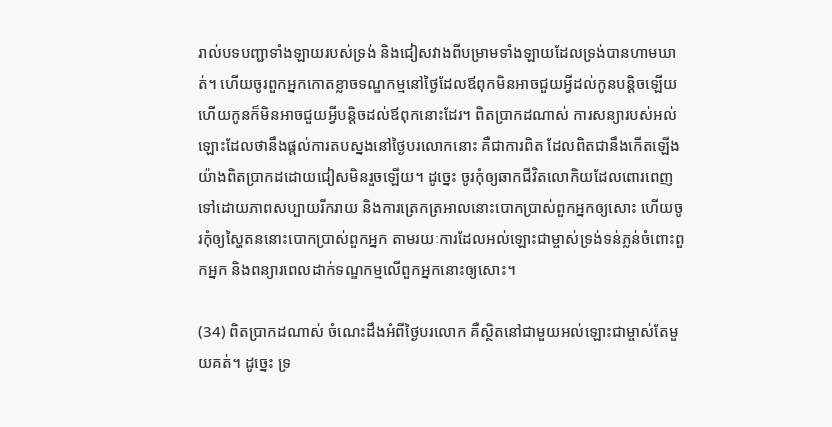រាល់បទបញ្ជាទាំងឡាយរបស់ទ្រង់ និងជៀសវាងពីបម្រាមទាំងឡាយដែលទ្រង់បានហាមឃាត់។ ហើយចូរពួកអ្នកកោតខ្លាចទណ្ឌកម្មនៅថ្ងៃដែលឪពុកមិនអាចជួយអ្វីដល់កូនបន្តិចឡើយ ហើយកូនក៏មិនអាចជួយអ្វីបន្តិចដល់ឪពុកនោះដែរ។ ពិតប្រាកដណាស់ ការសន្យារបស់អល់ឡោះដែលថានឹងផ្តល់ការតបស្នងនៅថ្ងៃបរលោកនោះ គឺជាការពិត ដែលពិតជានឹងកើតឡើងយ៉ាងពិតប្រាកដដោយជៀសមិនរួចឡើយ។ ដូច្នេះ ចូរកុំឲ្យឆាកជីវិតលោកិយដែលពោរពេញទៅដោយភាពសប្បាយរីករាយ និងការត្រេកត្រអាលនោះបោកប្រាស់ពួកអ្នកឲ្យសោះ ហើយចូរកុំឲ្យស្ហៃតននោះបោកប្រាស់ពួកអ្នក តាមរយៈការដែលអល់ឡោះជាម្ចាស់ទ្រង់ទន់ភ្លន់ចំពោះពួកអ្នក និងពន្យារពេលដាក់ទណ្ឌកម្មលើពួកអ្នកនោះឲ្យសោះ។

(34) ពិតប្រាកដណាស់ ចំណេះដឹងអំពីថ្ងៃបរលោក គឺស្ថិតនៅជាមួយអល់ឡោះជាម្ចាស់តែមួយគត់។ ដូច្នេះ ទ្រ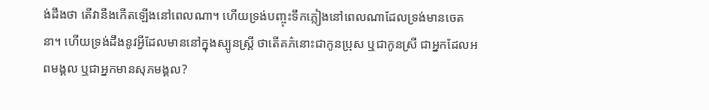ង់ដឹងថា តើវានឹងកើតឡើងនៅពេលណា។ ហើយទ្រង់បញ្ចុះទឹកភ្លៀងនៅពេលណាដែលទ្រង់មានចេតនា។ ហើយទ្រង់ដឹងនូវអ្វីដែលមាននៅក្នុងស្បូនស្ត្រី ថាតើគភ៌នោះជាកូនប្រុស ឬជាកូនស្រី ជាអ្នកដែលអពមង្គល ឬជាអ្នកមានសុភមង្គល?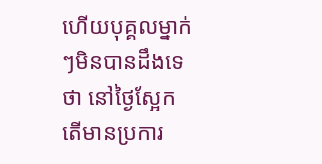ហើយបុគ្គលម្នាក់ៗមិនបានដឹងទេថា នៅថ្ងៃស្អែក តើមានប្រការ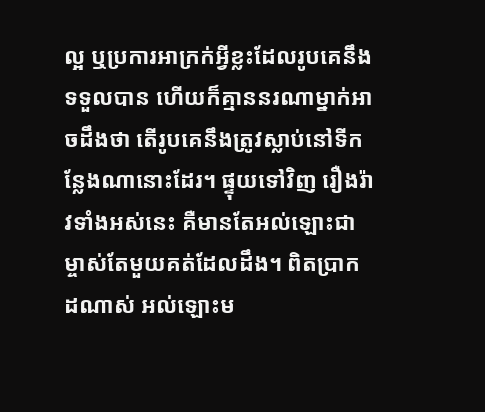ល្អ ឬប្រការអាក្រក់អ្វីខ្លះដែលរូបគេនឹងទទួលបាន ហើយក៏គ្មាននរណាម្នាក់អាចដឹងថា តើរូបគេនឹងត្រូវស្លាប់នៅទីកន្លែងណានោះដែរ។ ផ្ទុយទៅវិញ រឿងរ៉ាវទាំងអស់នេះ គឺមានតែអល់ឡោះជាម្ចាស់តែមួយគត់ដែលដឹង។ ពិតប្រាកដណាស់ អល់ឡោះម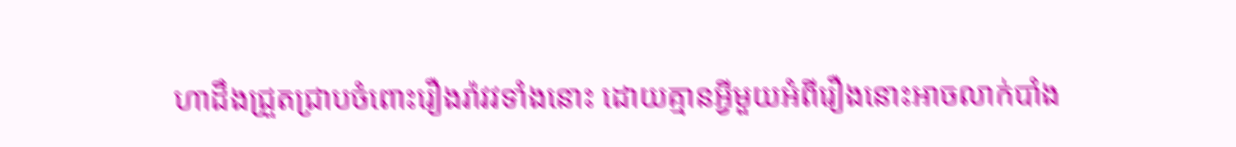ហាដឹងជ្រួតជ្រាបចំពោះរឿងរ៉ាវវទាំងនោះ ដោយគ្មានអ្វីមួយអំពីរឿងនោះអាចលាក់បាំង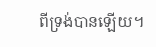ពីទ្រង់បានឡើយ។